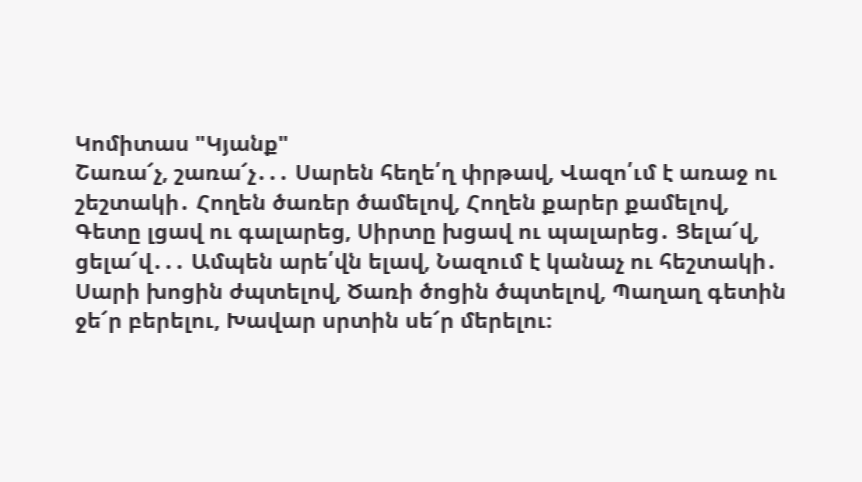Կոմիտաս "Կյանք"
Շառա՜չ, շառա՜չ․․․ Սարեն հեղե՛ղ փրթավ, Վազո՛ւմ է առաջ ու շեշտակի․ Հողեն ծառեր ծամելով, Հողեն քարեր քամելով, Գետը լցավ ու գալարեց, Սիրտը խցավ ու պալարեց․ Ցելա՜վ, ցելա՜վ․․․ Ամպեն արե՛վն ելավ, Նազում է կանաչ ու հեշտակի․ Սարի խոցին ժպտելով, Ծառի ծոցին ծպտելով, Պաղաղ գետին ջե՜ր բերելու, Խավար սրտին սե՜ր մերելու։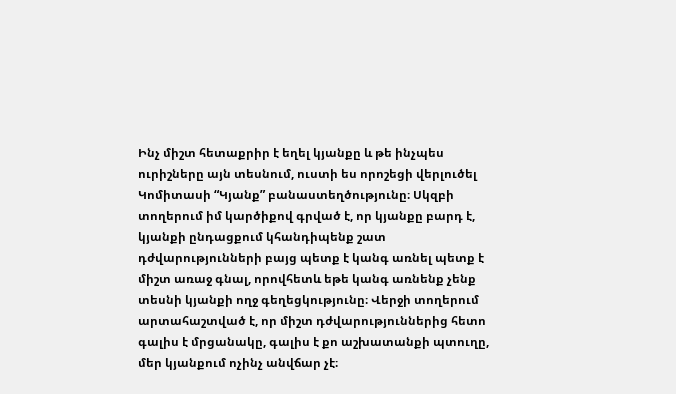Ինչ միշտ հետաքրիր է եղել կյանքը և թե ինչպես ուրիշները այն տեսնում, ուստի ես որոշեցի վերլուծել Կոմիտասի “Կյանք” բանաստեղծությունը։ Սկզբի տողերում իմ կարծիքով գրված է, որ կյանքը բարդ է, կյանքի ընդացքում կհանդիպենք շատ դժվարությունների բայց պետք է կանգ առնել պետք է միշտ առաջ գնալ, որովհետև եթե կանգ առնենք չենք տեսնի կյանքի ողջ գեղեցկությունը։ Վերջի տողերում արտահաշտված է, որ միշտ դժվարություններից հետո գալիս է մրցանակը, գալիս է քո աշխատանքի պտուղը, մեր կյանքում ոչինչ անվճար չէ։